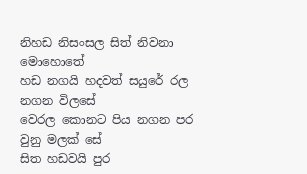නිහඩ නිසංසල සිත් නිවනා මොහොතේ
හඩ නගයි හදවත් සයුරේ රල නගන විලසේ
වෙරල කොනට පිය නගන පර වුනු මලක් සේ
සිත හඩවයි පුර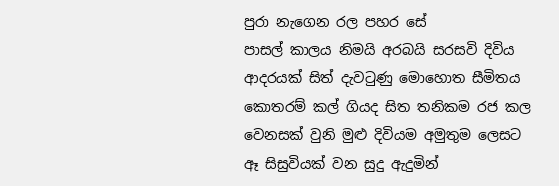පුරා නැගෙන රල පහර සේ
පාසල් කාලය නිමයි අරබයි සරසවි දිවිය
ආදරයක් සිත් දැවටුණු මොහොත සීමිතය
කොතරම් කල් ගියද සිත තනිකම රජ කල
වෙනසක් වුනි මුළු දිවියම අමුතුම ලෙසට
ඈ සිසුවියක් වන සුදු ඇදුමින්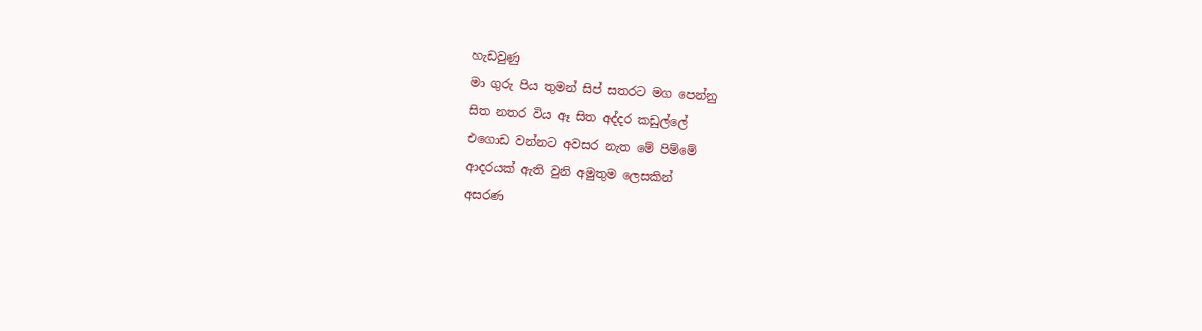හැඩවුණු
මා ගුරු පිය තුමන් සිප් සතරට මග පෙන්නු
සිත නතර විය ඈ සිත අද්දර කඩුල්ලේ
එගොඩ වන්නට අවසර නැත මේ පිම්මේ
ආදරයක් ඇති වුනි අමුතුම ලෙසකින්
අසරණ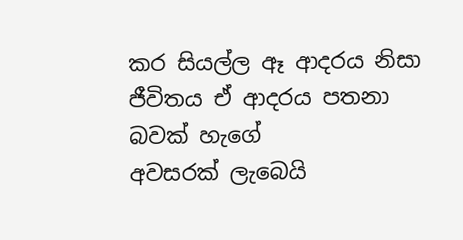කර සියල්ල ඈ ආදරය නිසා
ජීවිතය ඒ ආදරය පතනා බවක් හැගේ
අවසරක් ලැබෙයි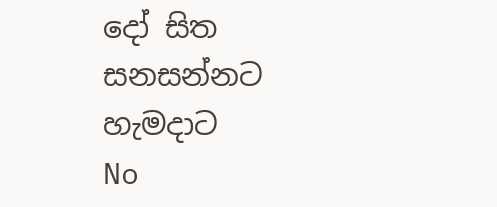දෝ සිත සනසන්නට හැමදාට
No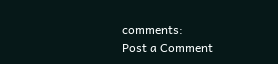comments:
Post a Comment